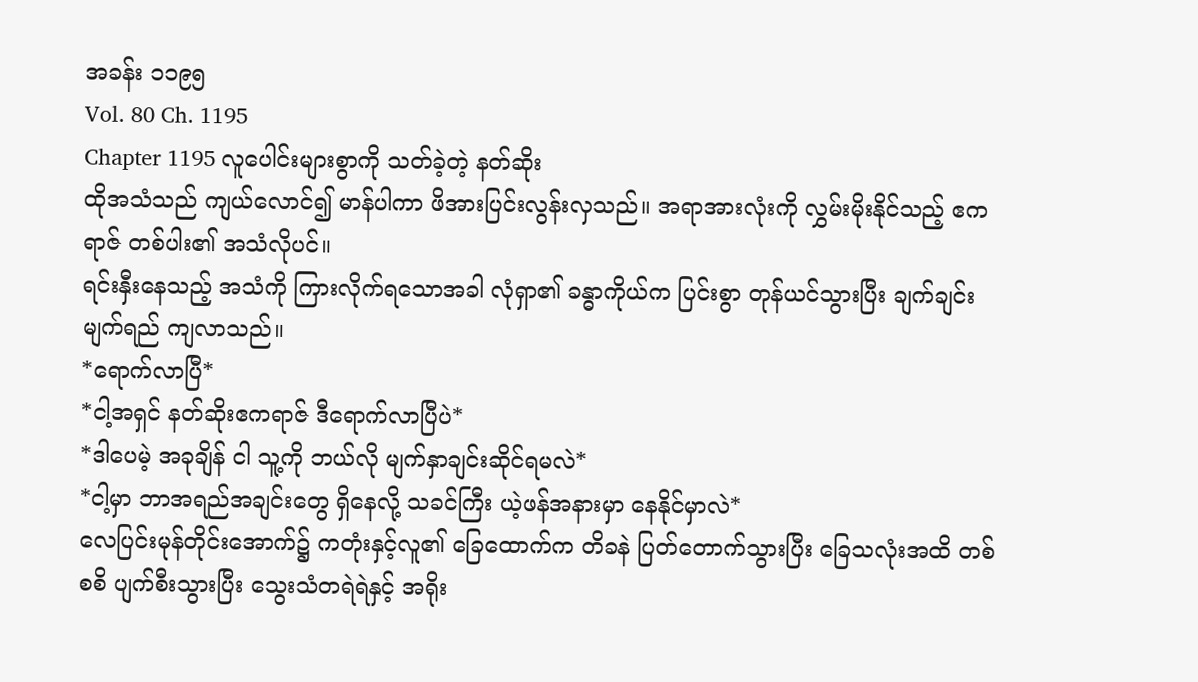အခန်း ၁၁၉၅
Vol. 80 Ch. 1195
Chapter 1195 လူပေါင်းများစွာကို သတ်ခဲ့တဲ့ နတ်ဆိုး
ထိုအသံသည် ကျယ်လောင်၍ မာန်ပါကာ ဖိအားပြင်းလွန်းလှသည်။ အရာအားလုံးကို လွှမ်းမိုးနိုင်သည့် ဧကရာဇ် တစ်ပါး၏ အသံလိုပင်။
ရင်းနှီးနေသည့် အသံကို ကြားလိုက်ရသောအခါ လုံရှာ၏ ခန္ဓာကိုယ်က ပြင်းစွာ တုန်ယင်သွားပြီး ချက်ချင်း မျက်ရည် ကျလာသည်။
*ရောက်လာပြီ*
*ငါ့အရှင် နတ်ဆိုးဧကရာဇ် ဒီရောက်လာပြီပဲ*
*ဒါပေမဲ့ အခုချိန် ငါ သူ့ကို ဘယ်လို မျက်နှာချင်းဆိုင်ရမလဲ*
*ငါ့မှာ ဘာအရည်အချင်းတွေ ရှိနေလို့ သခင်ကြီး ယဲ့ဖန်အနားမှာ နေနိုင်မှာလဲ*
လေပြင်းမုန်တိုင်းအောက်၌ ကတုံးနှင့်လူ၏ ခြေထောက်က တိခနဲ ပြတ်တောက်သွားပြီး ခြေသလုံးအထိ တစ်စစိ ပျက်စီးသွားပြီး သွေးသံတရဲရဲနှင့် အရိုး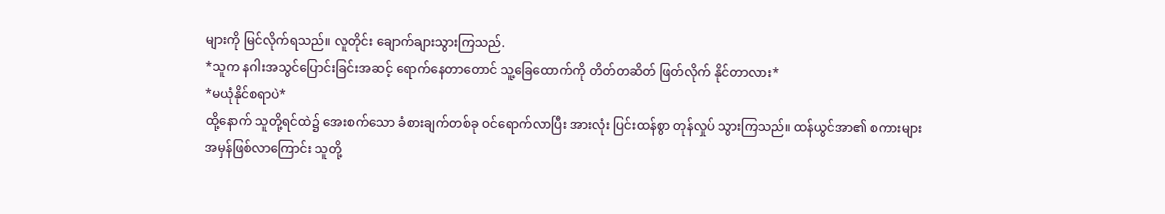များကို မြင်လိုက်ရသည်။ လူတိုင်း ချောက်ချားသွားကြသည်.
*သူက နဂါးအသွင်ပြောင်းခြင်းအဆင့် ရောက်နေတာတောင် သူ့ခြေထောက်ကို တိတ်တဆိတ် ဖြတ်လိုက် နိုင်တာလား*
*မယုံနိုင်စရာပဲ*
ထို့နောက် သူတို့ရင်ထဲ၌ အေးစက်သော ခံစားချက်တစ်ခု ဝင်ရောက်လာပြီး အားလုံး ပြင်းထန်စွာ တုန်လှုပ် သွားကြသည်။ ထန်ယွင်အာ၏ စကားများ အမှန်ဖြစ်လာကြောင်း သူတို့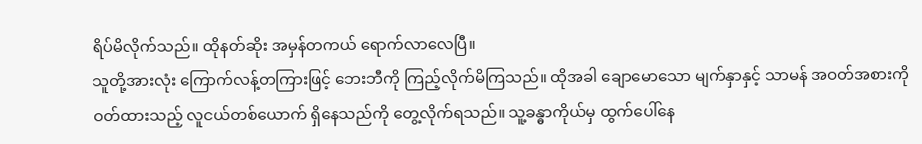ရိပ်မိလိုက်သည်။ ထိုနတ်ဆိုး အမှန်တကယ် ရောက်လာလေပြီ။
သူတို့အားလုံး ကြောက်လန့်တကြားဖြင့် ဘေးဘီကို ကြည့်လိုက်မိကြသည်။ ထိုအခါ ချောမောသော မျက်နှာနှင့် သာမန် အဝတ်အစားကို ဝတ်ထားသည့် လူငယ်တစ်ယောက် ရှိနေသည်ကို တွေ့လိုက်ရသည်။ သူ့ခန္ဓာကိုယ်မှ ထွက်ပေါ်နေ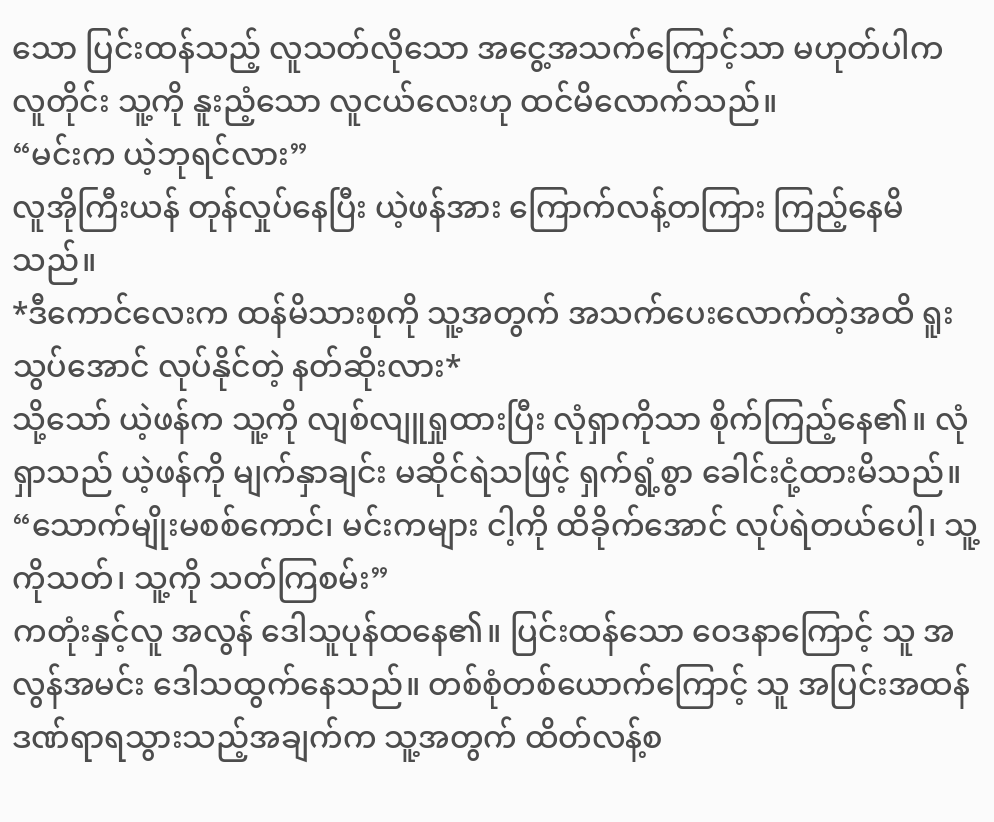သော ပြင်းထန်သည့် လူသတ်လိုသော အငွေ့အသက်ကြောင့်သာ မဟုတ်ပါက လူတိုင်း သူ့ကို နူးညံ့သော လူငယ်လေးဟု ထင်မိလောက်သည်။
“မင်းက ယဲ့ဘုရင်လား”
လူအိုကြီးယန် တုန်လှုပ်နေပြီး ယဲ့ဖန်အား ကြောက်လန့်တကြား ကြည့်နေမိသည်။
*ဒီကောင်လေးက ထန်မိသားစုကို သူ့အတွက် အသက်ပေးလောက်တဲ့အထိ ရူးသွပ်အောင် လုပ်နိုင်တဲ့ နတ်ဆိုးလား*
သို့သော် ယဲ့ဖန်က သူ့ကို လျစ်လျူရှုထားပြီး လုံရှာကိုသာ စိုက်ကြည့်နေ၏။ လုံရှာသည် ယဲ့ဖန်ကို မျက်နှာချင်း မဆိုင်ရဲသဖြင့် ရှက်ရွံ့စွာ ခေါင်းငုံ့ထားမိသည်။
“သောက်မျိုးမစစ်ကောင်၊ မင်းကများ ငါ့ကို ထိခိုက်အောင် လုပ်ရဲတယ်ပေါ့၊ သူ့ကိုသတ်၊ သူ့ကို သတ်ကြစမ်း”
ကတုံးနှင့်လူ အလွန် ဒေါသူပုန်ထနေ၏။ ပြင်းထန်သော ဝေဒနာကြောင့် သူ အလွန်အမင်း ဒေါသထွက်နေသည်။ တစ်စုံတစ်ယောက်ကြောင့် သူ အပြင်းအထန် ဒဏ်ရာရသွားသည့်အချက်က သူ့အတွက် ထိတ်လန့်စ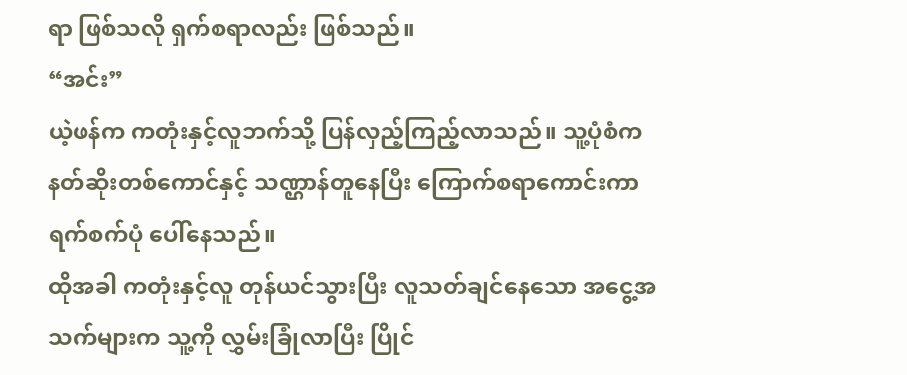ရာ ဖြစ်သလို ရှက်စရာလည်း ဖြစ်သည်။
“အင်း”
ယဲ့ဖန်က ကတုံးနှင့်လူဘက်သို့ ပြန်လှည့်ကြည့်လာသည်။ သူ့ပုံစံက နတ်ဆိုးတစ်ကောင်နှင့် သဏ္ဌာန်တူနေပြီး ကြောက်စရာကောင်းကာ ရက်စက်ပုံ ပေါ်နေသည်။
ထိုအခါ ကတုံးနှင့်လူ တုန်ယင်သွားပြီး လူသတ်ချင်နေသော အငွေ့အသက်များက သူ့ကို လွှမ်းခြုံလာပြီး ပြိုင်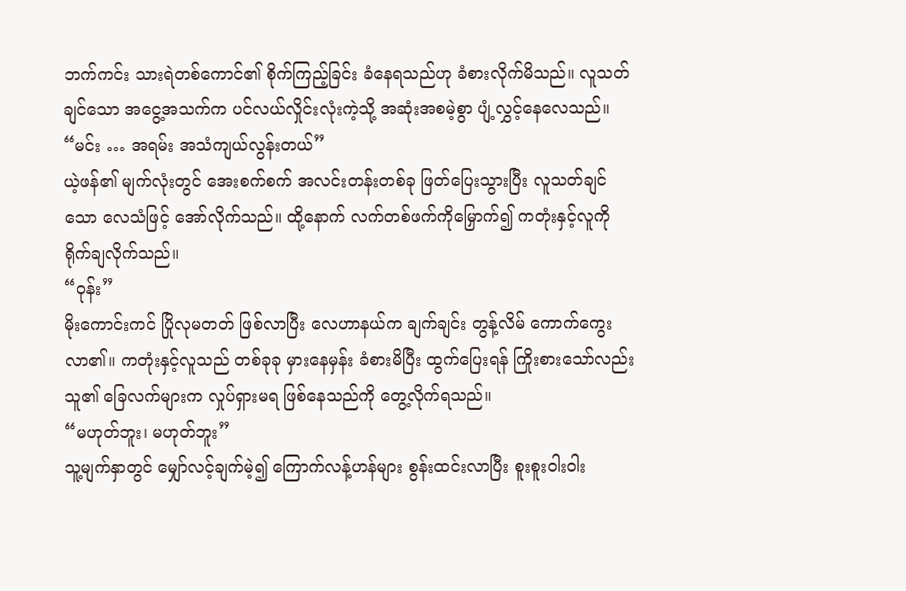ဘက်ကင်း သားရဲတစ်ကောင်၏ စိုက်ကြည့်ခြင်း ခံနေရသည်ဟု ခံစားလိုက်မိသည်။ လူသတ်ချင်သော အငွေ့အသက်က ပင်လယ်လှိုင်းလုံးကဲ့သို့ အဆုံးအစမဲ့စွာ ပျံ့လွှင့်နေလေသည်။
“မင်း … အရမ်း အသံကျယ်လွန်းတယ်”
ယဲ့ဖန်၏ မျက်လုံးတွင် အေးစက်စက် အလင်းတန်းတစ်ခု ဖြတ်ပြေးသွားပြီး လူသတ်ချင်သော လေသံဖြင့် အော်လိုက်သည်။ ထို့နောက် လက်တစ်ဖက်ကိုမြှောက်၍ ကတုံးနှင့်လူကို ရိုက်ချလိုက်သည်။
“ဝုန်း”
မိုးကောင်းကင် ပြိုလုမတတ် ဖြစ်လာပြီး လေဟာနယ်က ချက်ချင်း တွန့်လိမ် ကောက်ကွေးလာ၏။ ကတုံးနှင့်လူသည် တစ်ခုခု မှားနေမှန်း ခံစားမိပြီး ထွက်ပြေးရန် ကြိုးစားသော်လည်း သူ၏ ခြေလက်များက လှုပ်ရှားမရ ဖြစ်နေသည်ကို တွေ့လိုက်ရသည်။
“မဟုတ်ဘူး၊ မဟုတ်ဘူး”
သူ့မျက်နှာတွင် မျှော်လင့်ချက်မဲ့၍ ကြောက်လန့်ဟန်များ စွန်းထင်းလာပြီး စူးစူးဝါးဝါး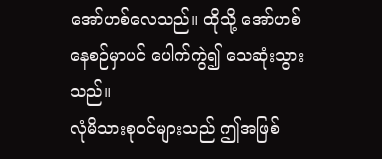အော်ဟစ်လေသည်။ ထိုသို့ အော်ဟစ်နေစဉ်မှာပင် ပေါက်ကွဲ၍ သေဆုံးသွားသည်။
လုံမိသားစုဝင်များသည် ဤအဖြစ်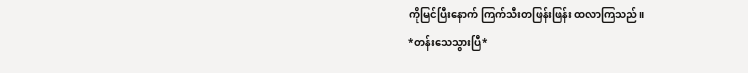ကိုမြင်ပြီးနောက် ကြက်သီးတဖြန်းဖြန်း ထလာကြသည်။
*တန်းသေသွားပြီ*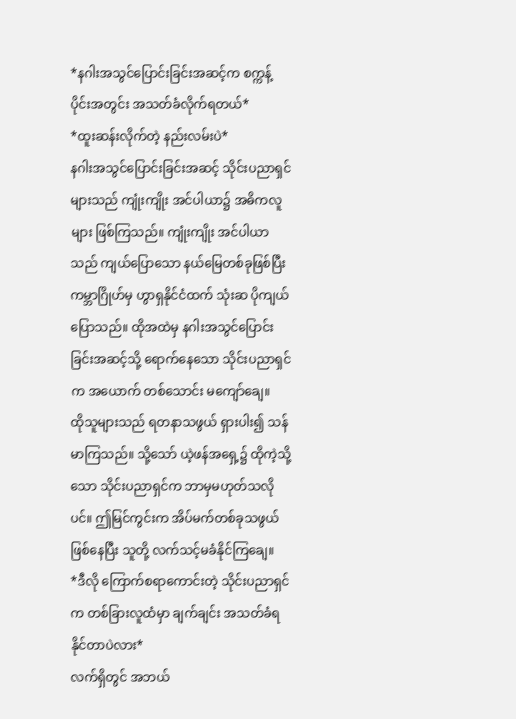*နဂါးအသွင်ပြောင်းခြင်းအဆင့်က စက္ကန့်ပိုင်းအတွင်း အသတ်ခံလိုက်ရတယ်*
*ထူးဆန်းလိုက်တဲ့ နည်းလမ်းပဲ*
နဂါးအသွင်ပြောင်းခြင်းအဆင့် သိုင်းပညာရှင်များသည် ကျုံးကျိုး အင်ပါယာ၌ အဓိကလူများ ဖြစ်ကြသည်။ ကျုံးကျိုး အင်ပါယာသည် ကျယ်ပြောသော နယ်မြေတစ်ခုဖြစ်ပြီး ကမ္ဘာဂြိုဟ်မှ ဟွာရှနိုင်ငံထက် သုံးဆ ပိုကျယ်ပြောသည်။ ထိုအထဲမှ နဂါးအသွင်ပြောင်းခြင်းအဆင့်သို့ ရောက်နေသော သိုင်းပညာရှင်က အယောက် တစ်သောင်း မကျော်ချေ။
ထိုသူများသည် ရတနာသဖွယ် ရှားပါး၍ သန်မာကြသည်။ သို့သော် ယဲ့ဖန်အရှေ့၌ ထိုကဲ့သို့သော သိုင်းပညာရှင်က ဘာမှမဟုတ်သလိုပင်။ ဤမြင်ကွင်းက အိပ်မက်တစ်ခုသဖွယ် ဖြစ်နေပြီး သူတို့ လက်သင့်မခံနိုင်ကြချေ။
*ဒီလို ကြောက်စရာကောင်းတဲ့ သိုင်းပညာရှင်က တစ်ခြားလူထံမှာ ချက်ချင်း အသတ်ခံရနိုင်တာပဲလား*
လက်ရှိတွင် အဘယ်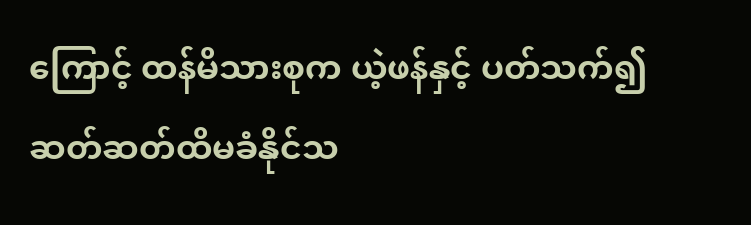ကြောင့် ထန်မိသားစုက ယဲ့ဖန်နှင့် ပတ်သက်၍ ဆတ်ဆတ်ထိမခံနိုင်သ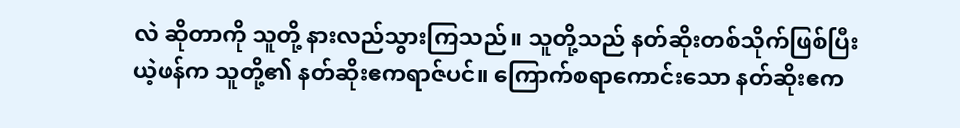လဲ ဆိုတာကို သူတို့ နားလည်သွားကြသည်။ သူတို့သည် နတ်ဆိုးတစ်သိုက်ဖြစ်ပြီး ယဲ့ဖန်က သူတို့၏ နတ်ဆိုးဧကရာဇ်ပင်။ ကြောက်စရာကောင်းသော နတ်ဆိုးဧက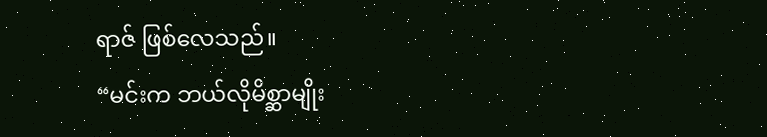ရာဇ် ဖြစ်လေသည်။
“မင်းက ဘယ်လိုမိစ္ဆာမျိုး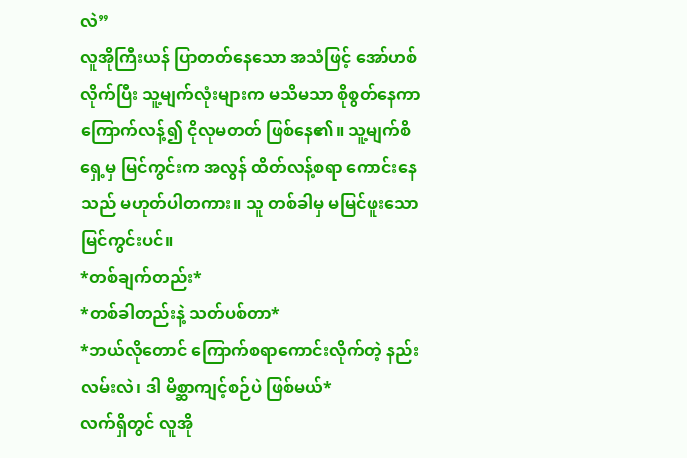လဲ”
လူအိုကြီးယန် ပြာတတ်နေသော အသံဖြင့် အော်ဟစ်လိုက်ပြီး သူ့မျက်လုံးများက မသိမသာ စိုစွတ်နေကာ ကြောက်လန့်၍ ငိုလုမတတ် ဖြစ်နေ၏။ သူ့မျက်စိရှေ့မှ မြင်ကွင်းက အလွန် ထိတ်လန့်စရာ ကောင်းနေသည် မဟုတ်ပါတကား။ သူ တစ်ခါမှ မမြင်ဖူးသော မြင်ကွင်းပင်။
*တစ်ချက်တည်း*
*တစ်ခါတည်းနဲ့ သတ်ပစ်တာ*
*ဘယ်လိုတောင် ကြောက်စရာကောင်းလိုက်တဲ့ နည်းလမ်းလဲ၊ ဒါ မိစ္ဆာကျင့်စဉ်ပဲ ဖြစ်မယ်*
လက်ရှိတွင် လူအို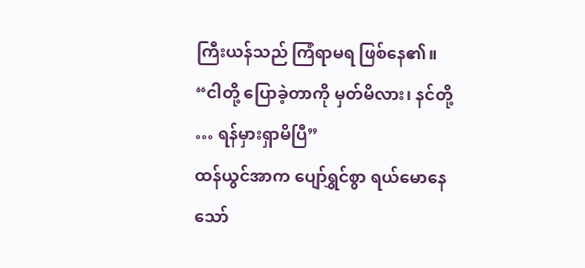ကြီးယန်သည် ကြံရာမရ ဖြစ်နေ၏။
“ငါတို့ ပြောခဲ့တာကို မှတ်မိလား၊ နင်တို့ … ရန်မှားရှာမိပြီ”
ထန်ယွင်အာက ပျော်ရွှင်စွာ ရယ်မောနေသော်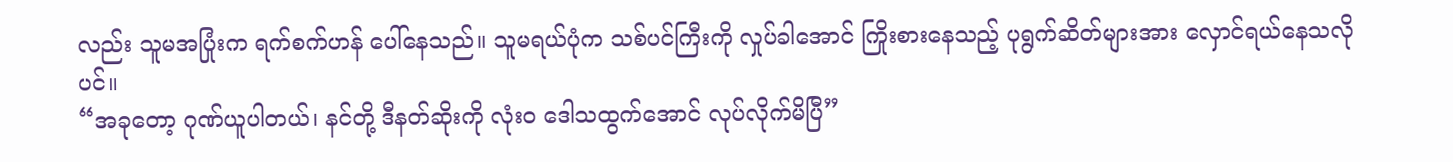လည်း သူမအပြုံးက ရက်စက်ဟန် ပေါ်နေသည်။ သူမရယ်ပုံက သစ်ပင်ကြီးကို လှုပ်ခါအောင် ကြိုးစားနေသည့် ပုရွက်ဆိတ်များအား လှောင်ရယ်နေသလိုပင်။
“အခုတော့ ဂုဏ်ယူပါတယ်၊ နင်တို့ ဒီနတ်ဆိုးကို လုံးဝ ဒေါသထွက်အောင် လုပ်လိုက်မိပြီ”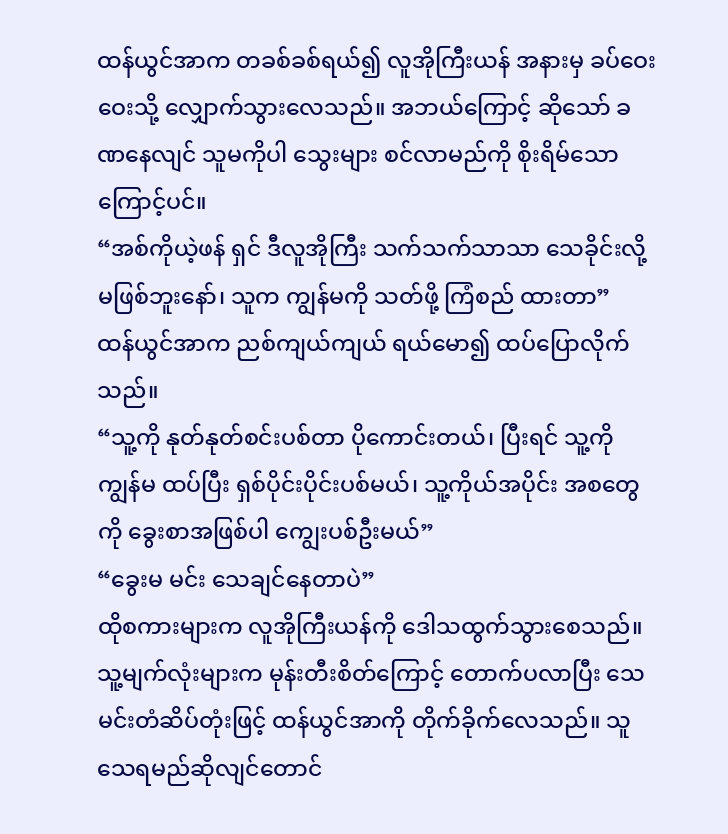ထန်ယွင်အာက တခစ်ခစ်ရယ်၍ လူအိုကြီးယန် အနားမှ ခပ်ဝေးဝေးသို့ လျှောက်သွားလေသည်။ အဘယ်ကြောင့် ဆိုသော် ခဏနေလျင် သူမကိုပါ သွေးများ စင်လာမည်ကို စိုးရိမ်သောကြောင့်ပင်။
“အစ်ကိုယဲ့ဖန် ရှင် ဒီလူအိုကြီး သက်သက်သာသာ သေခိုင်းလို့ မဖြစ်ဘူးနော်၊ သူက ကျွန်မကို သတ်ဖို့ ကြံစည် ထားတာ”
ထန်ယွင်အာက ညစ်ကျယ်ကျယ် ရယ်မော၍ ထပ်ပြောလိုက်သည်။
“သူ့ကို နုတ်နုတ်စင်းပစ်တာ ပိုကောင်းတယ်၊ ပြီးရင် သူ့ကို ကျွန်မ ထပ်ပြီး ရှစ်ပိုင်းပိုင်းပစ်မယ်၊ သူ့ကိုယ်အပိုင်း အစတွေကို ခွေးစာအဖြစ်ပါ ကျွေးပစ်ဦးမယ်”
“ခွေးမ မင်း သေချင်နေတာပဲ”
ထိုစကားများက လူအိုကြီးယန်ကို ဒေါသထွက်သွားစေသည်။ သူ့မျက်လုံးများက မုန်းတီးစိတ်ကြောင့် တောက်ပလာပြီး သေမင်းတံဆိပ်တုံးဖြင့် ထန်ယွင်အာကို တိုက်ခိုက်လေသည်။ သူ သေရမည်ဆိုလျင်တောင်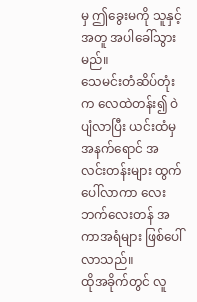မှ ဤခွေးမကို သူနှင့်အတူ အပါခေါ်သွားမည်။
သေမင်းတံဆိပ်တုံးက လေထဲတန်း၍ ဝဲပျံလာပြီး ယင်းထံမှ အနက်ရောင် အလင်းတန်းများ ထွက်ပေါ်လာကာ လေးဘက်လေးတန် အကာအရံများ ဖြစ်ပေါ်လာသည်။
ထိုအခိုက်တွင် လူ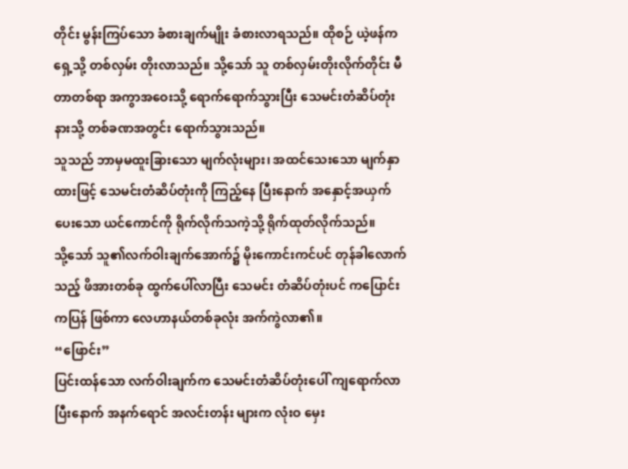တိုင်း မွန်းကြပ်သော ခံစားချက်မျိုး ခံစားလာရသည်။ ထိုစဉ် ယဲ့ဖန်က ရှေ့သို့ တစ်လှမ်း တိုးလာသည်။ သို့သော် သူ တစ်လှမ်းတိုးလိုက်တိုင်း မီတာတစ်ရာ အကွာအဝေးသို့ ရောက်ရောက်သွားပြီး သေမင်းတံဆိပ်တုံးနားသို့ တစ်ခဏအတွင်း ရောက်သွားသည်။
သူသည် ဘာမှမထူးခြားသော မျက်လုံးများ၊ အထင်သေးသော မျက်နှာထားဖြင့် သေမင်းတံဆိပ်တုံးကို ကြည့်နေ ပြီးနောက် အနှောင့်အယှက်ပေးသော ယင်ကောင်ကို ရိုက်လိုက်သကဲ့သို့ ရိုက်ထုတ်လိုက်သည်။
သို့သော် သူ၏လက်ဝါးချက်အောက်၌ မိုးကောင်းကင်ပင် တုန်ခါလောက်သည့် ဖိအားတစ်ခု ထွက်ပေါ်လာပြီး သေမင်း တံဆိပ်တုံးပင် ကပြောင်းကပြန် ဖြစ်ကာ လေဟာနယ်တစ်ခုလုံး အက်ကွဲလာ၏။
“ဖြောင်း”
ပြင်းထန်သော လက်ဝါးချက်က သေမင်းတံဆိပ်တုံးပေါ် ကျရောက်လာပြီးနောက် အနက်ရောင် အလင်းတန်း များက လုံးဝ မှေး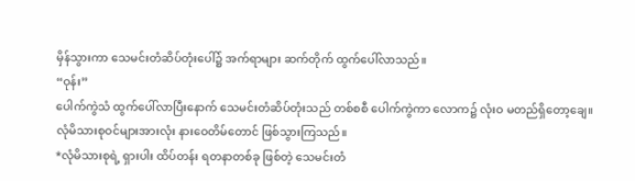မှိန်သွားကာ သေမင်းတံဆိပ်တုံးပေါ်၌ အက်ရာများ ဆက်တိုက် ထွက်ပေါ်လာသည်။
“ဝုန်း”
ပေါက်ကွဲသံ ထွက်ပေါ်လာပြီးနောက် သေမင်းတံဆိပ်တုံးသည် တစ်စစီ ပေါက်ကွဲကာ လောက၌ လုံးဝ မတည်ရှိတော့ချေ။
လုံမိသားစုဝင်များအားလုံး နားဝေတိမ်တောင် ဖြစ်သွားကြသည်။
*လုံမိသားစုရဲ့ ရှားပါး ထိပ်တန်း ရတနာတစ်ခု ဖြစ်တဲ့ သေမင်းတံ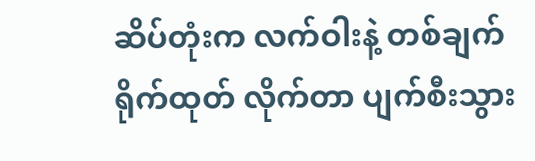ဆိပ်တုံးက လက်ဝါးနဲ့ တစ်ချက် ရိုက်ထုတ် လိုက်တာ ပျက်စီးသွား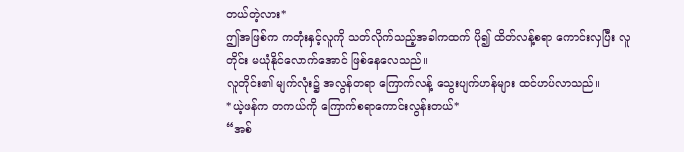တယ်တဲ့လား*
ဤအဖြစ်က ကတုံးနှင့်လူကို သတ်လိုက်သည့်အခါကထက် ပို၍ ထိတ်လန့်စရာ ကောင်းလှပြီး လူတိုင်း မယုံနိုင်လောက်အောင် ဖြစ်နေလေသည်။
လူတိုင်း၏ မျက်လုံး၌ အလွန်တရာ ကြောက်လန့် သွေးပျက်ဟန်များ ထင်ဟပ်လာသည်။
*ယဲ့ဖန်က တကယ်ကို ကြောက်စရာကောင်းလွန်းတယ်*
“အစ်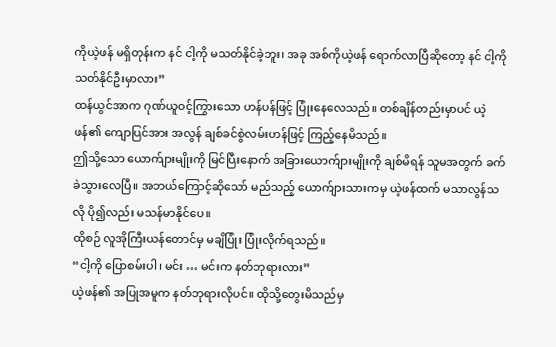ကိုယဲ့ဖန် မရှိတုန်းက နင် ငါ့ကို မသတ်နိုင်ခဲ့ဘူး၊ အခု အစ်ကိုယဲ့ဖန် ရောက်လာပြီဆိုတော့ နင် ငါ့ကို သတ်နိုင်ဦးမှာလား”
ထန်ယွင်အာက ဂုဏ်ယူဝင့်ကြွားသော ဟန်ပန်ဖြင့် ပြုံးနေလေသည်။ တစ်ချိန်တည်းမှာပင် ယဲ့ဖန်၏ ကျောပြင်အား အလွန် ချစ်ခင်စွဲလမ်းဟန်ဖြင့် ကြည့်နေမိသည်။
ဤသို့သော ယောက်ျားမျိုးကို မြင်ပြီးနောက် အခြားယောက်ျားမျိုးကို ချစ်မိရန် သူမအတွက် ခက်ခဲသွားလေပြီ။ အဘယ်ကြောင့်ဆိုသော် မည်သည့် ယောက်ျားသားကမှ ယဲ့ဖန်ထက် မသာလွန်သလို ပို၍လည်း မသန်မာနိုင်ပေ။
ထိုစဉ် လူအိုကြီးယန်တောင်မှ မချိပြုံး ပြုံးလိုက်ရသည်။
“ငါ့ကို ပြောစမ်းပါ၊ မင်း … မင်းက နတ်ဘုရားလား”
ယဲ့ဖန်၏ အပြုအမူက နတ်ဘုရားလိုပင်။ ထိုသို့တွေးမိသည်မှ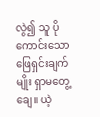လွဲ၍ သူ ပိုကောင်းသော ဖြေရှင်းချက်မျိုး ရှာမတွေ့ချေ။ ယဲ့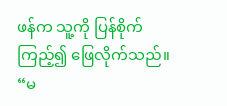ဖန်က သူ့ကို ပြန်စိုက်ကြည့်၍ ဖြေလိုက်သည်။
“မ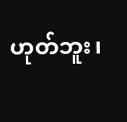ဟုတ်ဘူး၊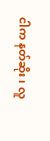ငါက နတ်ဆိုး၊ လူ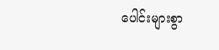ပေါင်းများစွာ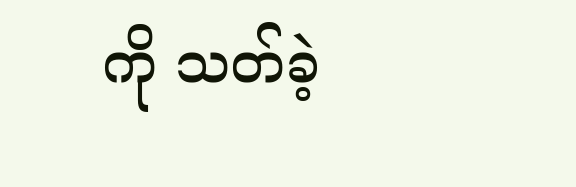ကို သတ်ခဲ့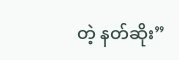တဲ့ နတ်ဆိုး”